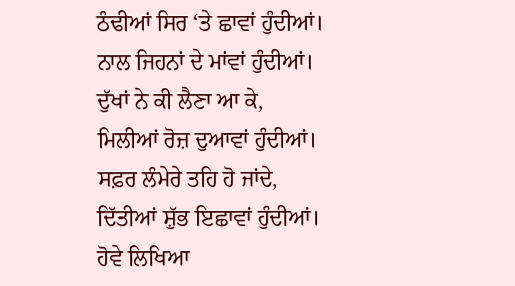ਠੰਢੀਆਂ ਸਿਰ ‘ਤੇ ਛਾਵਾਂ ਹੁੰਦੀਆਂ।
ਨਾਲ ਜਿਹਨਾਂ ਦੇ ਮਾਂਵਾਂ ਹੁੰਦੀਆਂ।
ਦੁੱਖਾਂ ਨੇ ਕੀ ਲੈਣਾ ਆ ਕੇ,
ਮਿਲੀਆਂ ਰੋਜ਼ ਦੁਆਵਾਂ ਹੁੰਦੀਆਂ।
ਸਫ਼ਰ ਲੰਮੇਰੇ ਤਹਿ ਹੋ ਜਾਂਦੇ,
ਦਿੱਤੀਆਂ ਸ਼ੁੱਭ ਇਛਾਵਾਂ ਹੁੰਦੀਆਂ।
ਹੋਵੇ ਲਿਖਿਆ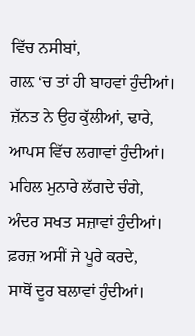ਵਿੱਚ ਨਸੀਬਾਂ,
ਗਲ਼ ‘ਚ ਤਾਂ ਹੀ ਬਾਹਵਾਂ ਹੁੰਦੀਆਂ।
ਜ਼ੱਨਤ ਨੇ ਉਹ ਕੁੱਲੀਆਂ, ਢਾਰੇ,
ਆਪਸ ਵਿੱਚ ਲਗਾਵਾਂ ਹੁੰਦੀਆਂ।
ਮਹਿਲ ਮੁਨਾਰੇ ਲੱਗਦੇ ਚੰਗੇ,
ਅੰਦਰ ਸਖਤ ਸਜ਼ਾਵਾਂ ਹੁੰਦੀਆਂ।
ਫ਼ਰਜ਼ ਅਸੀਂ ਜੇ ਪੂਰੇ ਕਰਦੇ,
ਸਾਥੋਂ ਦੂਰ ਬਲਾਵਾਂ ਹੁੰਦੀਆਂ।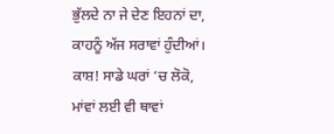ਭੁੱਲਦੇ ਨਾ ਜੇ ਦੇਣ ਇਹਨਾਂ ਦਾ,
ਕਾਹਨੂੰ ਅੱਜ ਸਰਾਵਾਂ ਹੁੰਦੀਆਂ।
ਕਾਸ਼! ਸਾਡੇ ਘਰਾਂ ‘ਚ ਲੋਕੋ,
ਮਾਂਵਾਂ ਲਈ ਵੀ ਥਾਵਾਂ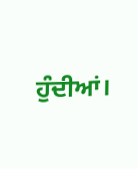ਹੁੰਦੀਆਂ।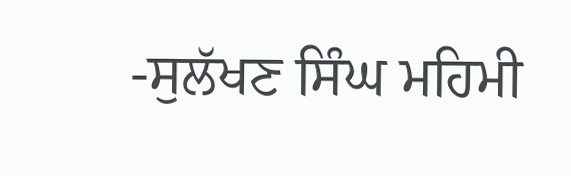-ਸੁਲੱਖਣ ਸਿੰਘ ਮਹਿਮੀ